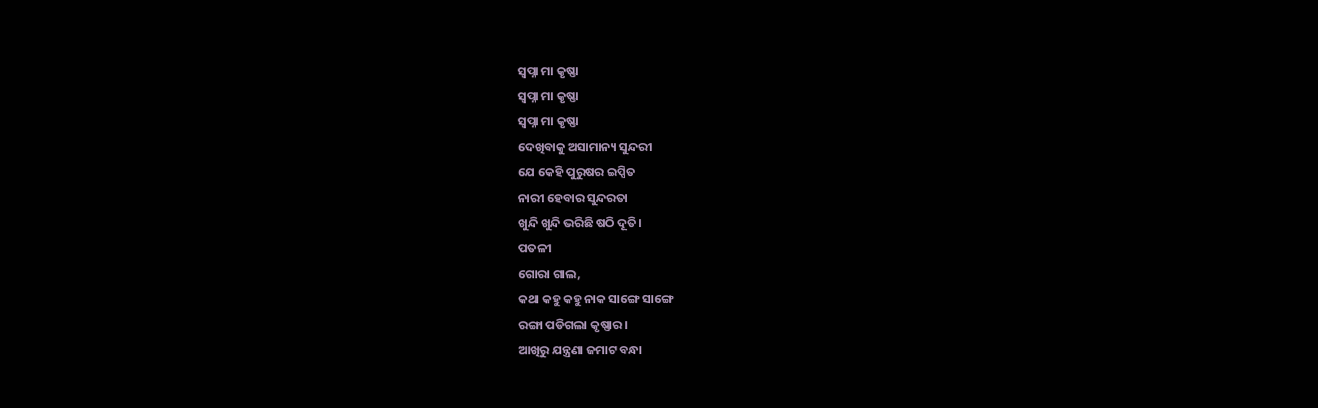ସ୍ୱପ୍ନା ମା କୃଷ୍ଣା
ସ୍ୱପ୍ନା ମା କୃଷ୍ଣା
ସ୍ୱପ୍ନା ମା କୃଷ୍ଣା
ଦେଖିବାକୁ ଅସାମାନ୍ୟ ସୁନ୍ଦରୀ
ଯେ କେହି ପୁରୁଷର ଇପ୍ସିତ
ନାରୀ ହେବାର ସୁନ୍ଦରତା
ଖୁନ୍ଦି ଖୁନ୍ଦି ଭରିଛି ଷଠି ଦୂତି।
ପତଳୀ
ଗୋରା ଗାଲ,
କଥା କହୁ କହୁ ନାକ ସାଙ୍ଗେ ସାଙ୍ଗେ
ରଙ୍ଗା ପଡିଗଲା କୃଷ୍ଣାର।
ଆଖିରୁ ଯନ୍ତ୍ରଣା ଜମାଟ ବନ୍ଧା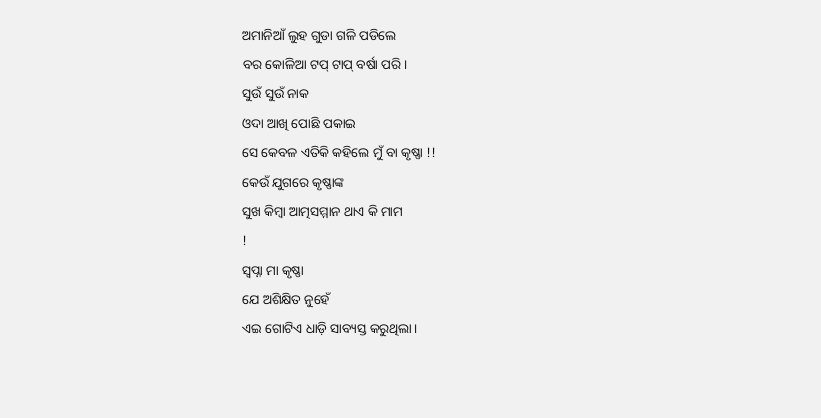ଅମାନିଆଁ ଲୁହ ଗୁଡା ଗଳି ପଡିଲେ
ବର କୋଳିଆ ଟପ୍ ଟାପ୍ ବର୍ଷା ପରି।
ସୁଉଁ ସୁଉଁ ନାକ
ଓଦା ଆଖି ପୋଛି ପକାଇ
ସେ କେବଳ ଏତିକି କହିଲେ ମୁଁ ବା କୃଷ୍ଣା !!
କେଉଁ ଯୁଗରେ କୃଷ୍ଣାଙ୍କ
ସୁଖ କିମ୍ବା ଆତ୍ମସମ୍ମାନ ଥାଏ କି ମାମ
!
ସ୍ୱପ୍ନା ମା କୃଷ୍ଣା
ଯେ ଅଶିକ୍ଷିତ ନୁହେଁ
ଏଇ ଗୋଟିଏ ଧାଡ଼ି ସାବ୍ୟସ୍ତ କରୁଥିଲା।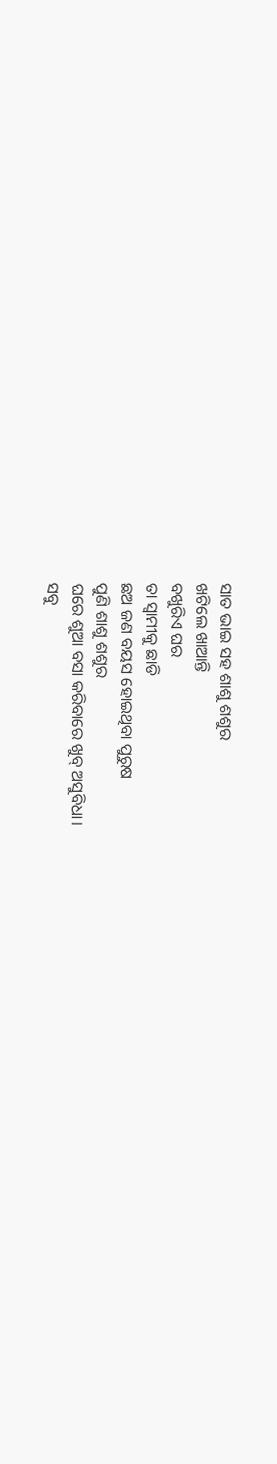ସାତ ଭାଇ ସହ ଶାଶୁ ଶଶୁର
ଖଟିଲେ ଖାଆନ୍ତି
ବଖୁରିଏ ଘର
ତା ସ୍ୱାମୀକୁ ଛାଡି
ଛଅ ଜଣ ବୟସ ହୋଇଥିବା ପୁରୁଷ
ପୁଣି ଶାଶୁ ଶଶୁର
ଘରେ ଶୁଆ ବସା କରିବାରେ ଖୁବ୍ ଅସୁବିଧା।
ସବୁ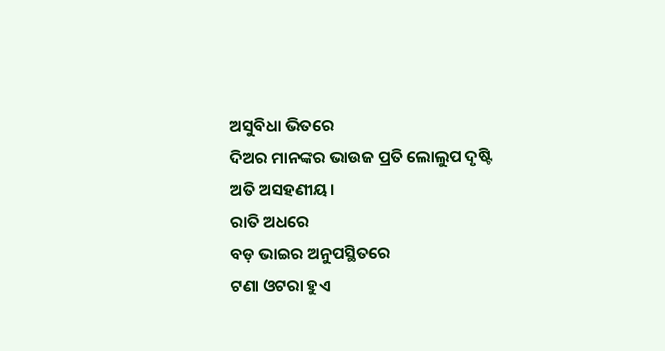ଅସୁବିଧା ଭିତରେ
ଦିଅର ମାନଙ୍କର ଭାଉଜ ପ୍ରତି ଲୋଲୁପ ଦୃଷ୍ଟି
ଅତି ଅସହଣୀୟ।
ରାତି ଅଧରେ
ବଡ଼ ଭାଇର ଅନୁପସ୍ଥିତରେ
ଟଣା ଓଟରା ହୁଏ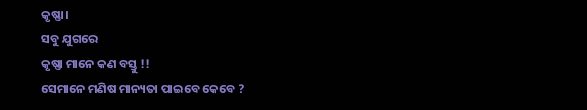କୃଷ୍ଣା।
ସବୁ ଯୁଗରେ
କୃଷ୍ଣା ମାନେ କଣ ବସ୍ତୁ !!
ସେମାନେ ମଣିଷ ମାନ୍ୟତା ପାଇବେ କେବେ ?